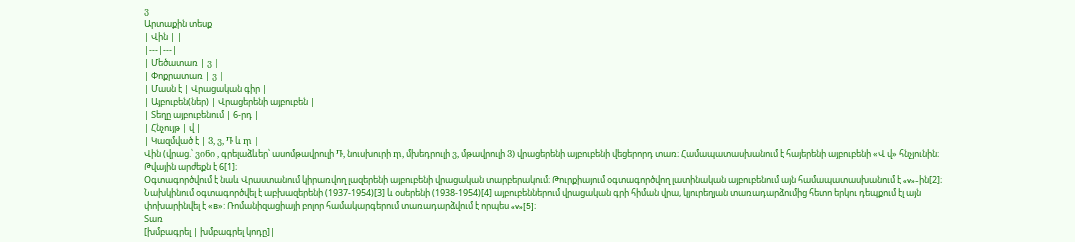ვ
Արտաքին տեսք
| Վին | |
|---|---|
| Մեծատառ | ვ |
| Փոքրատառ | ვ |
| Մասն է | Վրացական գիր |
| Այբուբեն(ներ) | Վրացերենի այբուբեն |
| Տեղը այբուբենում | 6-րդ |
| Հնչույթ | վ |
| Կազմված է | Ვ, ვ, Ⴅ և ⴅ |
Վին (վրաց.՝ ვინი , գրելաձևեր՝ ասոմթավրուլի Ⴅ, նուսխուրի ⴅ, մխեդրուլի ვ, մթավրուլի Ვ) վրացերենի այբուբենի վեցերորդ տառ։ Համապատասխանում է հայերենի այբուբենի «Վ վ» հնչյունին։ Թվային արժեքն է 6[1]։
Օգտագործվում է նաև Վրաստանում կիրառվող լազերենի այբուբենի վրացական տարբերակում։ Թուրքիայում օգտագործվող լատինական այբուբենում այն համապատասխանում է «v»-ին[2]։ Նախկինում օգտագործվել է աբխազերենի (1937-1954)[3] և օսերենի (1938-1954)[4] այբուբեններում վրացական գրի հիման վրա, կյուրեղյան տառադարձումից հետո երկու դեպքում էլ այն փոխարինվել է «в»: Ռոմանիզացիայի բոլոր համակարգերում տառադարձվում է որպես «v»[5]։
Տառ
[խմբագրել | խմբագրել կոդը]|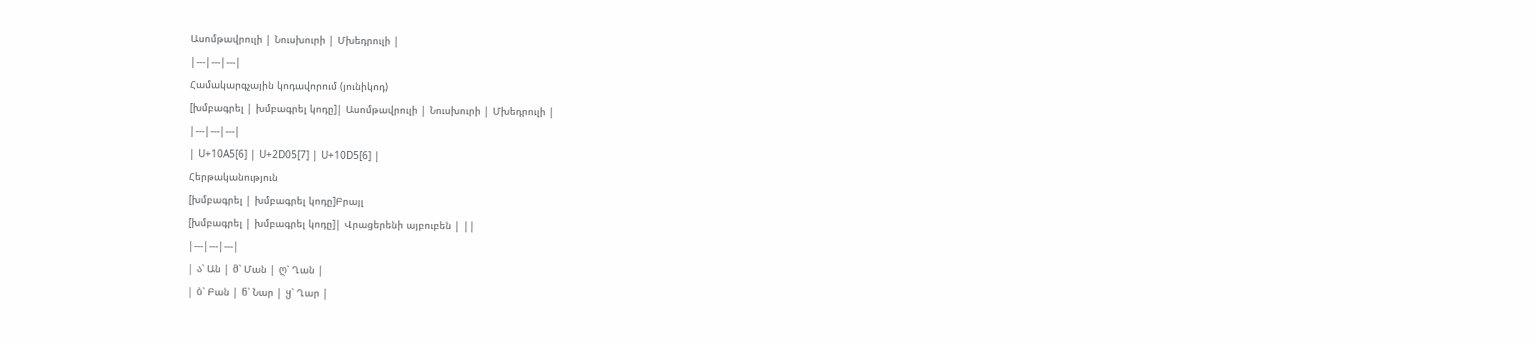Ասոմթավրուլի | Նուսխուրի | Մխեդրուլի |
|---|---|---|
Համակարգչային կոդավորում (յունիկոդ)
[խմբագրել | խմբագրել կոդը]| Ասոմթավրուլի | Նուսխուրի | Մխեդրուլի |
|---|---|---|
| U+10A5[6] | U+2D05[7] | U+10D5[6] |
Հերթականություն
[խմբագրել | խմբագրել կոդը]Բրայլ
[խմբագրել | խմբագրել կոդը]| Վրացերենի այբուբեն | ||
|---|---|---|
| ა՝ Ան | მ՝ Ման | ღ՝ Ղան |
| ბ՝ Բան | ნ՝ Նար | ყ՝ Ղար |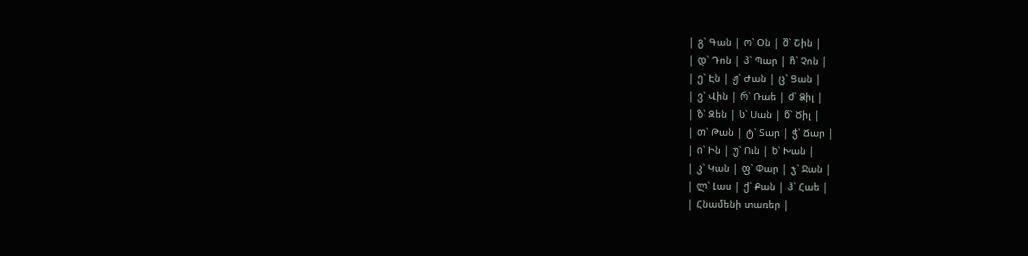| გ՝ Գան | ო՝ Օն | შ՝ Շին |
| დ՝ Դոն | პ՝ Պար | ჩ՝ Չոն |
| ე՝ Էն | ჟ՝ Ժան | ც՝ Ցան |
| ვ՝ Վին | რ՝ Ռաե | ძ՝ Ձիլ |
| ზ՝ Զեն | ს՝ Սան | წ՝ Ծիլ |
| თ՝ Թան | ტ՝ Տար | ჭ՝ Ճար |
| ი՝ Ին | უ՝ Ուն | ხ՝ Խան |
| კ՝ Կան | ფ՝ Փար | ჯ՝ Ջան |
| ლ՝ Լաս | ქ՝ Քան | ჰ՝ Հաե |
| Հնամենի տառեր |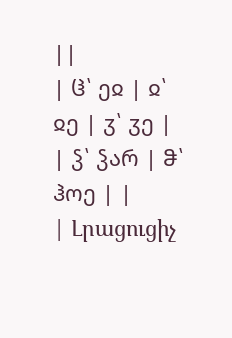||
| ჱ՝ ეჲ | ჲ՝ ჲე | ჳ՝ ჳე |
| ჴ՝ ჴარ | ჵ՝ ჰოე | |
| Լրացուցիչ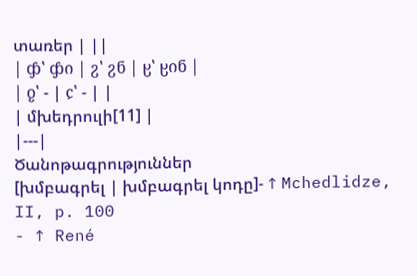տառեր | ||
| ჶ՝ ჶი | ჷ՝ ჷნ | ჸ՝ ჸინ |
| ჹ՝ - | ჺ՝ - | |
| մխեդրուլի[11] |
|---|
Ծանոթագրություններ
[խմբագրել | խմբագրել կոդը]- ↑ Mchedlidze, II, p. 100
- ↑ René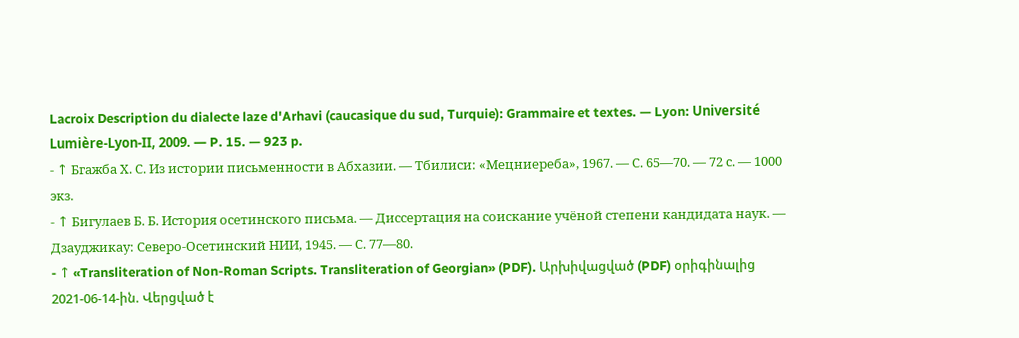Lacroix Description du dialecte laze d'Arhavi (caucasique du sud, Turquie): Grammaire et textes. — Lyon: Université Lumière-Lyon-II, 2009. — P. 15. — 923 p.
- ↑ Бгажба Х. С. Из истории письменности в Абхазии. — Тбилиси: «Мецниереба», 1967. — С. 65—70. — 72 с. — 1000 экз.
- ↑ Бигулаев Б. Б. История осетинского письма. — Диссертация на соискание учёной степени кандидата наук. — Дзауджикау: Северо-Осетинский НИИ, 1945. — С. 77—80.
- ↑ «Transliteration of Non-Roman Scripts. Transliteration of Georgian» (PDF). Արխիվացված (PDF) օրիգինալից 2021-06-14-ին. Վերցված է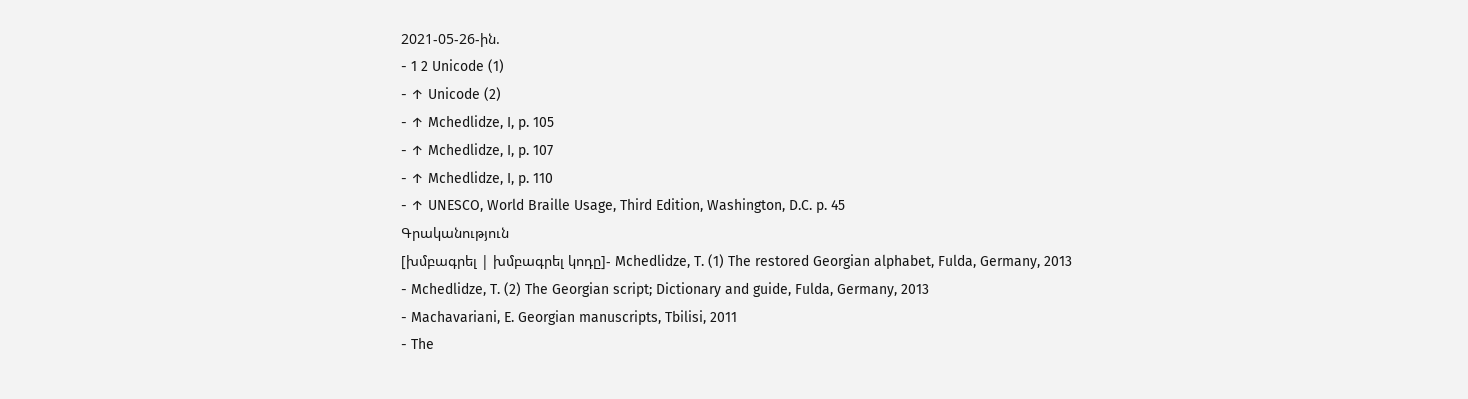2021-05-26-ին.
- 1 2 Unicode (1)
- ↑ Unicode (2)
- ↑ Mchedlidze, I, p. 105
- ↑ Mchedlidze, I, p. 107
- ↑ Mchedlidze, I, p. 110
- ↑ UNESCO, World Braille Usage, Third Edition, Washington, D.C. p. 45
Գրականություն
[խմբագրել | խմբագրել կոդը]- Mchedlidze, T. (1) The restored Georgian alphabet, Fulda, Germany, 2013
- Mchedlidze, T. (2) The Georgian script; Dictionary and guide, Fulda, Germany, 2013
- Machavariani, E. Georgian manuscripts, Tbilisi, 2011
- The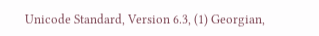Unicode Standard, Version 6.3, (1) Georgian,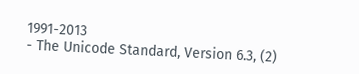1991-2013
- The Unicode Standard, Version 6.3, (2)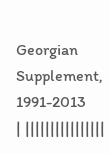Georgian Supplement, 1991-2013
| ||||||||||||||||